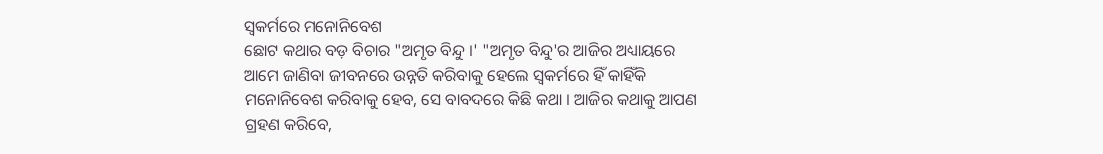ସ୍ୱକର୍ମରେ ମନୋନିବେଶ
ଛୋଟ କଥାର ବଡ଼ ବିଚାର "ଅମୃତ ବିନ୍ଦୁ ।' "ଅମୃତ ବିନ୍ଦୁ'ର ଆଜିର ଅଧ୍ୟାୟରେ ଆମେ ଜାଣିବା ଜୀବନରେ ଉନ୍ନତି କରିବାକୁ ହେଲେ ସ୍ୱକର୍ମରେ ହିଁ କାହିଁକି ମନୋନିବେଶ କରିବାକୁ ହେବ, ସେ ବାବଦରେ କିଛି କଥା । ଆଜିର କଥାକୁ ଆପଣ ଗ୍ରହଣ କରିବେ,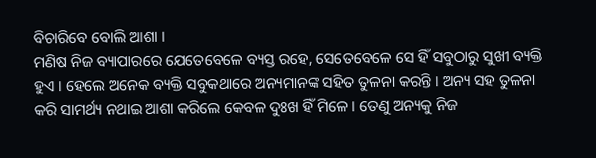ବିଚାରିବେ ବୋଲି ଆଶା ।
ମଣିଷ ନିଜ ବ୍ୟାପାରରେ ଯେତେବେଳେ ବ୍ୟସ୍ତ ରହେ, ସେତେବେଳେ ସେ ହିଁ ସବୁଠାରୁ ସୁଖୀ ବ୍ୟକ୍ତି ହୁଏ । ହେଲେ ଅନେକ ବ୍ୟକ୍ତି ସବୁକଥାରେ ଅନ୍ୟମାନଙ୍କ ସହିତ ତୁଳନା କରନ୍ତି । ଅନ୍ୟ ସହ ତୁଳନା କରି ସାମର୍ଥ୍ୟ ନଥାଇ ଆଶା କରିଲେ କେବଳ ଦୁଃଖ ହିଁ ମିଳେ । ତେଣୁ ଅନ୍ୟକୁ ନିଜ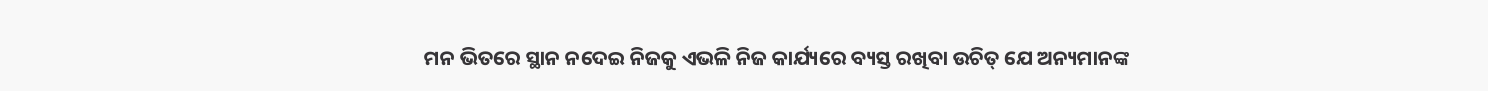ମନ ଭିତରେ ସ୍ଥାନ ନଦେଇ ନିଜକୁ ଏଭଳି ନିଜ କାର୍ଯ୍ୟରେ ବ୍ୟସ୍ତ ରଖିବା ଉଚିତ୍ ଯେ ଅନ୍ୟମାନଙ୍କ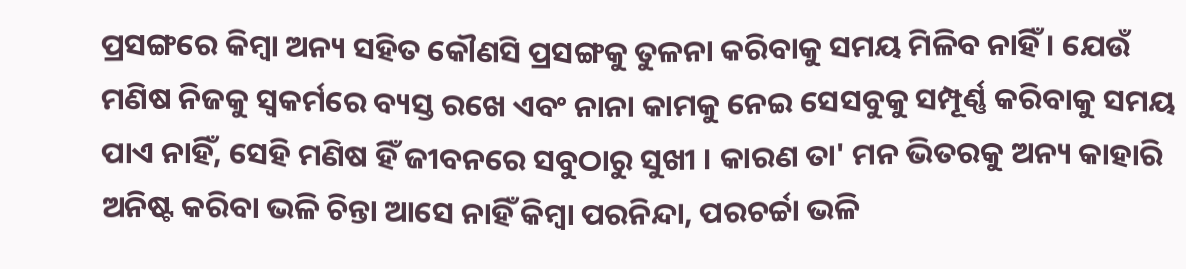ପ୍ରସଙ୍ଗରେ କିମ୍ବା ଅନ୍ୟ ସହିତ କୌଣସି ପ୍ରସଙ୍ଗକୁ ତୁଳନା କରିବାକୁ ସମୟ ମିଳିବ ନାହିଁ । ଯେଉଁ ମଣିଷ ନିଜକୁ ସ୍ୱକର୍ମରେ ବ୍ୟସ୍ତ ରଖେ ଏବଂ ନାନା କାମକୁ ନେଇ ସେସବୁକୁ ସମ୍ପୂର୍ଣ୍ଣ କରିବାକୁ ସମୟ ପାଏ ନାହିଁ, ସେହି ମଣିଷ ହିଁ ଜୀବନରେ ସବୁଠାରୁ ସୁଖୀ । କାରଣ ତା' ମନ ଭିତରକୁ ଅନ୍ୟ କାହାରି ଅନିଷ୍ଟ କରିବା ଭଳି ଚିନ୍ତା ଆସେ ନାହିଁ କିମ୍ବା ପରନିନ୍ଦା, ପରଚର୍ଚ୍ଚା ଭଳି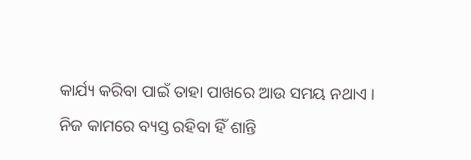କାର୍ଯ୍ୟ କରିବା ପାଇଁ ତାହା ପାଖରେ ଆଉ ସମୟ ନଥାଏ । ନିଜ କାମରେ ବ୍ୟସ୍ତ ରହିବା ହିଁ ଶାନ୍ତି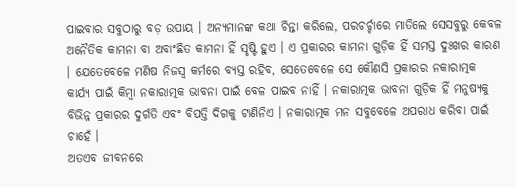ପାଇବାର ସବୁଠାରୁ ବଡ଼ ଉପାୟ । ଅନ୍ୟମାନଙ୍କ କଥା ଚିନ୍ତା କରିଲେ, ପରଚର୍ଚ୍ଚାରେ ମାତିଲେ ସେସବୁରୁ କେବଳ ଅନୈତିକ କାମନା ବା ଅବାଂଛିତ କାମନା ହିଁ ସୃଷ୍ଟି ହୁଏ । ଏ ପ୍ରକାରର କାମନା ଗୁଡ଼ିକ ହିଁ ସମସ୍ତ ଦୁଃଖର କାରଣ । ଯେତେବେଳେ ମଣିଷ ନିଜସ୍ୱ କର୍ମରେ ବ୍ୟସ୍ତ ରହିବ, ସେତେବେଳେ ସେ କୌଣସି ପ୍ରକାରର ନକାରାତ୍ମକ କାର୍ଯ୍ୟ ପାଇଁ କିମ୍ବା ନକାରାତ୍ମକ ଭାବନା ପାଇଁ ବେଳ ପାଇବ ନାହିଁ । ନକାରାତ୍ମକ ଭାବନା ଗୁଡ଼ିକ ହିଁ ମନୁଷ୍ୟକୁ ବିଭିନ୍ନ ପ୍ରକାରର ଦୁର୍ଗତି ଏବଂ ବିପତ୍ତି ଦିଗକୁ ଟାଣିନିଏ । ନକାରାତ୍ମକ ମନ ସବୁବେଳେ ଅପରାଧ କରିବା ପାଇଁ ଚାହେଁ ।
ଅତଏବ ଜୀବନରେ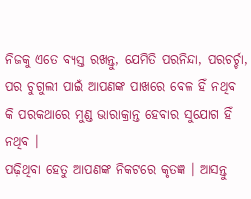ନିଜକୁ ଏତେ ବ୍ୟସ୍ତ ରଖନ୍ତୁ, ଯେମିତି ପରନିନ୍ଦା, ପରଚର୍ଚ୍ଚା, ପର ଚୁଗୁଲୀ ପାଇଁ ଆପଣଙ୍କ ପାଖରେ ବେଳ ହିଁ ନଥିବ କି ପରକଥାରେ ମୁଣ୍ଡ ଭାରାକ୍ରାନ୍ତ ହେବାର ସୁଯୋଗ ହିଁ ନଥିବ ।
ପଢ଼ିଥିବା ହେତୁ ଆପଣଙ୍କ ନିକଟରେ କୃତଜ୍ଞ । ଆସନ୍ତୁ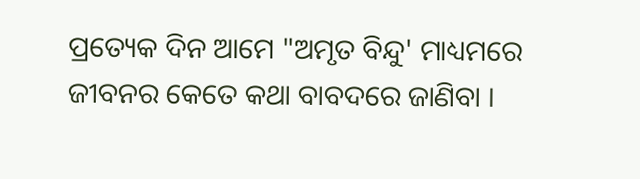ପ୍ରତ୍ୟେକ ଦିନ ଆମେ "ଅମୃତ ବିନ୍ଦୁ' ମାଧ୍ୟମରେ ଜୀବନର କେତେ କଥା ବାବଦରେ ଜାଣିବା ।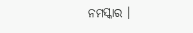ନମସ୍କାର ।